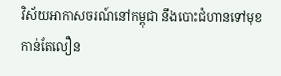វិស័យអាកាសចរណ៍នៅកម្ពុជា នឹងបោះជំហានទៅមុខកាន់តែលឿន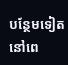បន្ថែមទៀតនៅពេ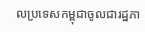លប្រទេសកម្ពុជាចូលជារដ្ឋភា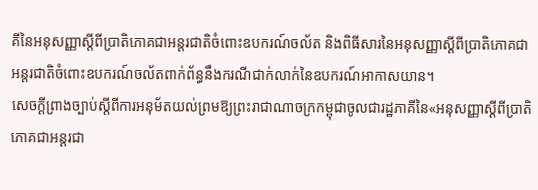គីនៃអនុសញ្ញាស្តីពីប្រាតិភោគជាអន្តរជាតិចំពោះឧបករណ៍ចល័ត និងពិធីសារនៃអនុសញ្ញាស្តីពីប្រាតិភោគជាអន្តរជាតិចំពោះឧបករណ៍ចល័តពាក់ព័ន្ធនឹងករណីជាក់លាក់នៃឧបករណ៍អាកាសយាន។
សេចក្តីព្រាងច្បាប់ស្តីពីការអនុម័តយល់ព្រមឱ្យព្រះរាជាណាចក្រកម្ពុជាចូលជារដ្ឋភាគីនៃ«អនុសញ្ញាស្តីពីប្រាតិភោគជាអន្តរជា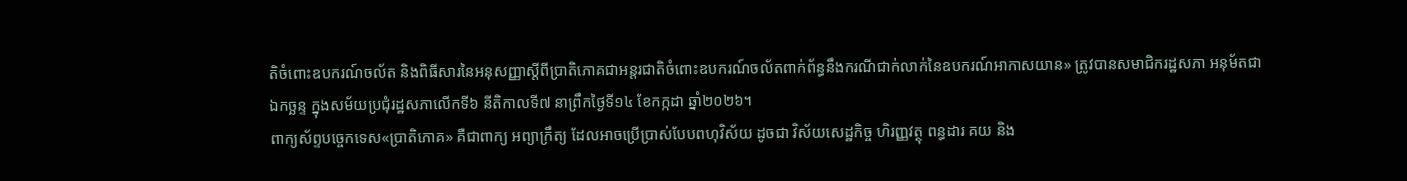តិចំពោះឧបករណ៍ចល័ត និងពិធីសារនៃអនុសញ្ញាស្តីពីប្រាតិភោគជាអន្តរជាតិចំពោះឧបករណ៍ចល័តពាក់ព័ន្ធនឹងករណីជាក់លាក់នៃឧបករណ៍អាកាសយាន» ត្រូវបានសមាជិករដ្ឋសភា អនុម័តជាឯកច្ឆន្ទ ក្នុងសម័យប្រជុំរដ្ឋសភាលើកទី៦ នីតិកាលទី៧ នាព្រឹកថ្ងៃទី១៤ ខែកក្កដា ឆ្នាំ២០២៦។
ពាក្យស័ព្ទបច្ចេកទេស«ប្រាតិភោគ» គឺជាពាក្យ អព្យាក្រឹត្យ ដែលអាចប្រើប្រាស់បែបពហុវិស័យ ដូចជា វិស័យសេដ្ឋកិច្ច ហិរញ្ញវត្ថុ ពន្ធដារ គយ និង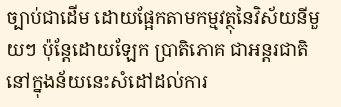ច្បាប់ជាដើម ដោយផ្អែកតាមកម្មវត្ថុនៃវិស័យនីមួយៗ ប៉ុន្តែដោយឡែក ប្រាតិភោគ ជាអន្តរជាតិ នៅក្នុងន័យនេះសំដៅដល់ការ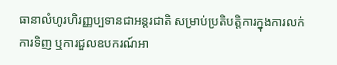ធានាលំហូរហិរញ្ញប្បទានជាអន្តរជាតិ សម្រាប់ប្រតិបត្តិការក្នុងការលក់ ការទិញ ឬការជួលឧបករណ៍អា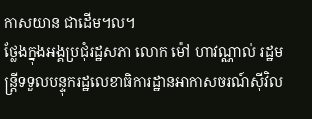កាសយាន ជាដើម។ល។
ថ្លែងក្នុងអង្គប្រជុំរដ្ឋសភា លោក ម៉ៅ ហាវណ្ណាល់ រដ្ឋមន្ត្រីទទួលបន្ទុករដ្ឋលេខាធិការដ្ឋានអាកាសចរណ៍ស៊ីវិល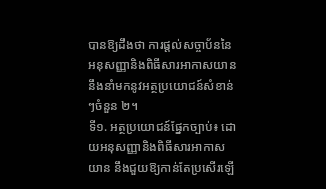បានឱ្យដឹងថា ការផ្តល់សច្ចាប័ននៃអនុសញ្ញានិងពិធីសារអាកាសយាន នឹងនាំមកនូវអត្ថប្រយោជន៍សំខាន់ៗចំនួន ២។
ទី១. អត្ថប្រយោជន៍ផ្នែកច្បាប់៖ ដោយអនុសញ្ញានិងពិធីសារអាកាសយាន នឹងជួយឱ្យកាន់តែប្រសើរឡើ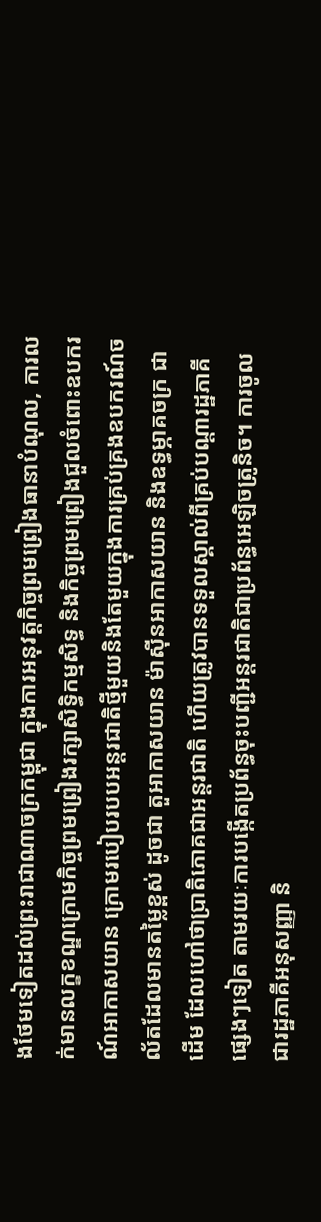ងថែមទៀតដល់ព្រះរាជាណាចក្រកម្ពុជា ក្នុងការអនុវត្តកិច្ចព្រមព្រៀងធានាបំណុល, ការលក់មានលក្ខខណ្ឌក្រោមកិច្ចព្រមព្រៀងរក្សាសិទ្ធិកម្មសិទ្ធ និងកិច្ចព្រមព្រៀងជួលចំពោះឧបករណ៍អាកាសយាន ក្រោមរបៀបរបបអន្តរជាតិថ្មីមួយនិងតែមួយក្នុងការគ្រប់គ្រងឧបករណ៍ចល័តដែលមានតម្លៃខ្ពស់ ដូចជា តួអាកាសយាន ម៉ាស៊ីនអាកាសយាន និងឧទ្ធម្ភាគចក្រ ជាដើម ដែលហៅថាប្រាតិភោគជាអន្តរជាតិ ហើយត្រូវបានទទួលស្គាល់ពីគ្រប់បណ្តារដ្ឋភាគីផ្សេងៗទៀត តាមរយៈការបង្កើតប្រព័ន្ធចុះបញ្ជីអន្តរជាតិជាប្រព័ន្ធអេឡិចត្រូនិច។ ការចូលជារដ្ឋភាគីអនុសញ្ញា និ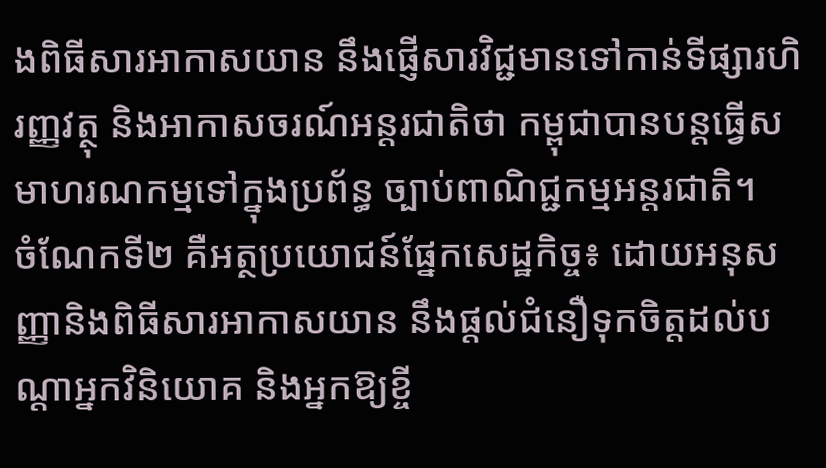ងពិធីសារអាកាសយាន នឹងផ្ញើសារវិជ្ជមានទៅកាន់ទីផ្សារហិរញ្ញវត្ថុ និងអាកាសចរណ៍អន្តរជាតិថា កម្ពុជាបានបន្តធ្វើសមាហរណកម្មទៅក្នុងប្រព័ន្ធ ច្បាប់ពាណិជ្ជកម្មអន្តរជាតិ។
ចំណែកទី២ គឺអត្ថប្រយោជន៍ផ្នែកសេដ្ឋកិច្ច៖ ដោយអនុសញ្ញានិងពិធីសារអាកាសយាន នឹងផ្តល់ជំនឿទុកចិត្តដល់បណ្តាអ្នកវិនិយោគ និងអ្នកឱ្យខ្ចី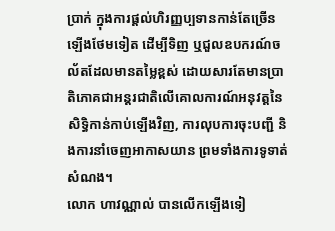ប្រាក់ ក្នុងការផ្តល់ហិរញ្ញប្បទានកាន់តែច្រើនឡើងថែមទៀត ដើម្បីទិញ ឬជួលឧបករណ៍ចល័តដែលមានតម្លៃខ្ពស់ ដោយសារតែមានប្រាតិភោគជាអន្តរជាតិលើគោលការណ៍អនុវត្តនៃសិទ្ធិកាន់កាប់ឡើងវិញ, ការលុបការចុះបញ្ជី និងការនាំចេញអាកាសយាន ព្រមទាំងការទូទាត់សំណង។
លោក ហាវណ្ណាល់ បានលើកឡើងទៀ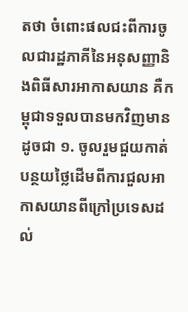តថា ចំពោះផលជះពីការចូលជារដ្ឋភាគីនៃអនុសញ្ញានិងពិធីសារអាកាសយាន គឺកម្ពុជាទទួលបានមកវិញមានដូចជា ១. ចូលរួមជួយកាត់បន្ថយថ្លៃដើមពីការជួលអាកាសយានពីក្រៅប្រទេសដល់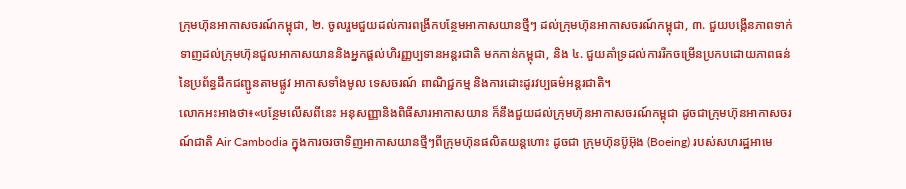ក្រុមហ៊ុនអាកាសចរណ៍កម្ពុជា, ២. ចូលរួមជួយដល់ការពង្រីកបន្ថែមអាកាសយានថ្មីៗ ដល់ក្រុមហ៊ុនអាកាសចរណ៍កម្ពុជា, ៣. ជួយបង្កើនភាពទាក់ទាញដល់ក្រុមហ៊ុនជួលអាកាសយាននិងអ្នកផ្តល់ហិរញ្ញប្បទានអន្តរជាតិ មកកាន់កម្ពុជា, និង ៤. ជួយគាំទ្រដល់ការរីកចម្រើនប្រកបដោយភាពធន់ នៃប្រព័ន្ធដឹកជញ្ជូនតាមផ្លូវ អាកាសទាំងមូល ទេសចរណ៍ ពាណិជ្ជកម្ម និងការដោះដូរវប្បធម៌អន្តរជាតិ។
លោកអះអាងថា៖«បន្ថែមលើសពីនេះ អនុសញ្ញានិងពិធីសារអាកាសយាន ក៏នឹងជួយដល់ក្រុមហ៊ុនអាកាសចរណ៍កម្ពុជា ដូចជាក្រុមហ៊ុនអាកាសចរណ៍ជាតិ Air Cambodia ក្នុងការចរចាទិញអាកាសយានថ្មីៗពីក្រុមហ៊ុនផលិតយន្តហោះ ដូចជា ក្រុមហ៊ុនប៊ូអ៊ុង (Boeing) របស់សហរដ្ឋអាមេ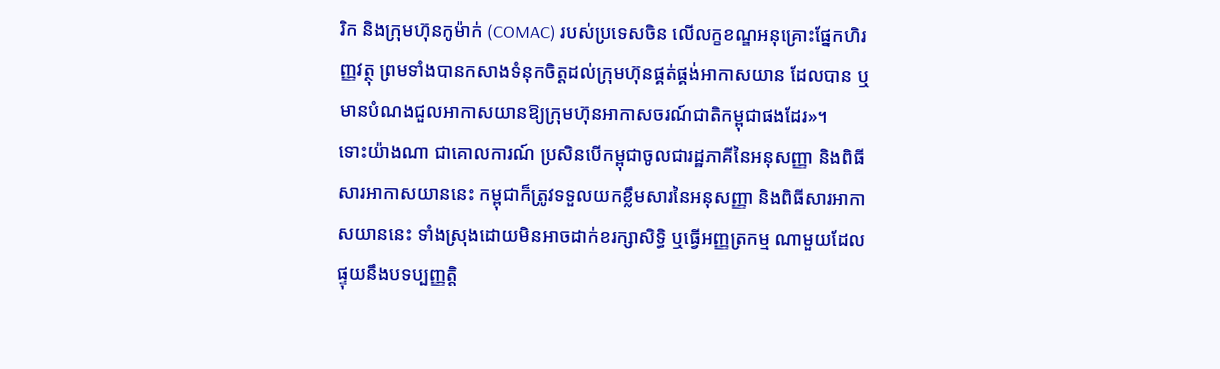រិក និងក្រុមហ៊ុនកូម៉ាក់ (COMAC) របស់ប្រទេសចិន លើលក្ខខណ្ឌអនុគ្រោះផ្នែកហិរញ្ញវត្ថុ ព្រមទាំងបានកសាងទំនុកចិត្តដល់ក្រុមហ៊ុនផ្គត់ផ្គង់អាកាសយាន ដែលបាន ឬមានបំណងជួលអាកាសយានឱ្យក្រុមហ៊ុនអាកាសចរណ៍ជាតិកម្ពុជាផងដែរ»។
ទោះយ៉ាងណា ជាគោលការណ៍ ប្រសិនបើកម្ពុជាចូលជារដ្ឋភាគីនៃអនុសញ្ញា និងពិធីសារអាកាសយាននេះ កម្ពុជាក៏ត្រូវទទួលយកខ្លឹមសារនៃអនុសញ្ញា និងពិធីសារអាកាសយាននេះ ទាំងស្រុងដោយមិនអាចដាក់ខរក្សាសិទ្ធិ ឬធ្វើអញ្ញត្រកម្ម ណាមួយដែលផ្ទុយនឹងបទប្បញ្ញត្តិ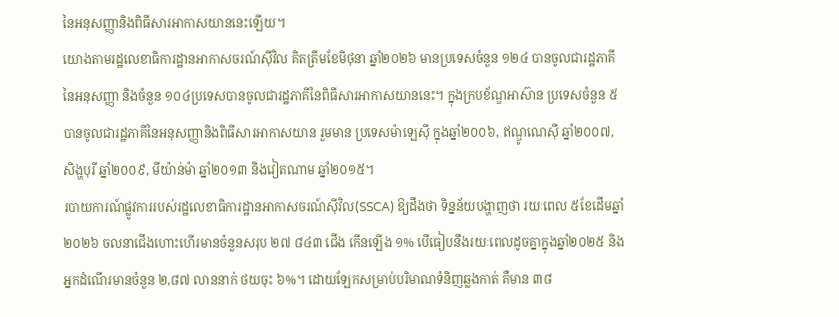នៃអនុសញ្ញានិងពិធីសារអាកាសយាននេះឡើយ។
យោងតាមរដ្ឋលេខាធិការដ្ឋានអាកាសចរណ៍ស៊ីវិល គិតត្រឹមខែមិថុនា ឆ្នាំ២០២៦ មានប្រទេសចំនួន ១២៤ បានចូលជារដ្ឋភាគីនៃអនុសញ្ញា និងចំនួន ១០៤ប្រទេសបានចូលជារដ្ឋភាគីនៃពិធីសារអាកាសយាននេះ។ ក្នុងក្របខ័ណ្ឌអាស៊ាន ប្រទេសចំនួន ៥ បានចូលជារដ្ឋភាគីនៃអនុសញ្ញានិងពិធីសារអាកាសយាន រួមមាន ប្រទេសម៉ាឡេស៊ី ក្នុងឆ្នាំ២០០៦, ឥណ្ឌូណេស៊ី ឆ្នាំ២០០៧, សិង្ហបុរី ឆ្នាំ២០០៩, មីយ៉ាន់ម៉ា ឆ្នាំ២០១៣ និងវៀតណាម ឆ្នាំ២០១៥។
របាយការណ៍ផ្លូវការរបស់រដ្ឋលេខាធិការដ្ឋានអាកាសចរណ៍ស៊ីវិល(SSCA) ឱ្យដឹងថា ទិន្នន័យបង្ហាញថា រយៈពេល ៥ខែដើមឆ្នាំ២០២៦ ចលនាជើងហោះហើរមានចំនួនសរុប ២៧ ៨៤៣ ជើង កើនឡើង ១% បើធៀបនឹងរយៈពេលដូចគ្នាក្នុងឆ្នាំ២០២៥ និងអ្នកដំណើរមានចំនួន ២,៨៧ លាននាក់ ថយចុះ ៦%។ ដោយឡែកសម្រាប់បរិមាណទំនិញឆ្លងកាត់ គឺមាន ៣៨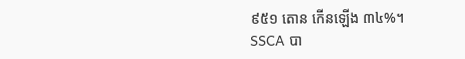៩៥១ តោន កើនឡើង ៣៤%។
SSCA បា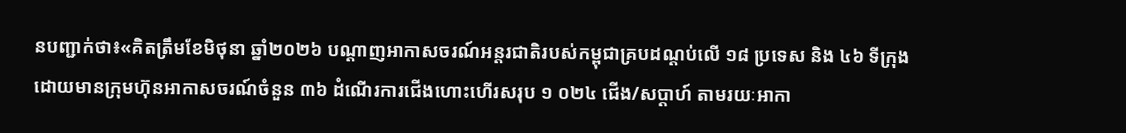នបញ្ជាក់ថា៖«គិតត្រឹមខែមិថុនា ឆ្នាំ២០២៦ បណ្ដាញអាកាសចរណ៍អន្តរជាតិរបស់កម្ពុជាគ្របដណ្ដប់លើ ១៨ ប្រទេស និង ៤៦ ទីក្រុង ដោយមានក្រុមហ៊ុនអាកាសចរណ៍ចំនួន ៣៦ ដំណើរការជើងហោះហើរសរុប ១ ០២៤ ជើង/សប្ដាហ៍ តាមរយៈអាកា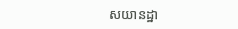សយានដ្ឋា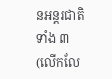នអន្តរជាតិទាំង ៣(លើកលែ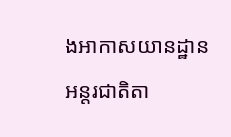ងអាកាសយានដ្ឋានអន្តរជាតិតា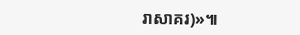រាសាគរ)»៕